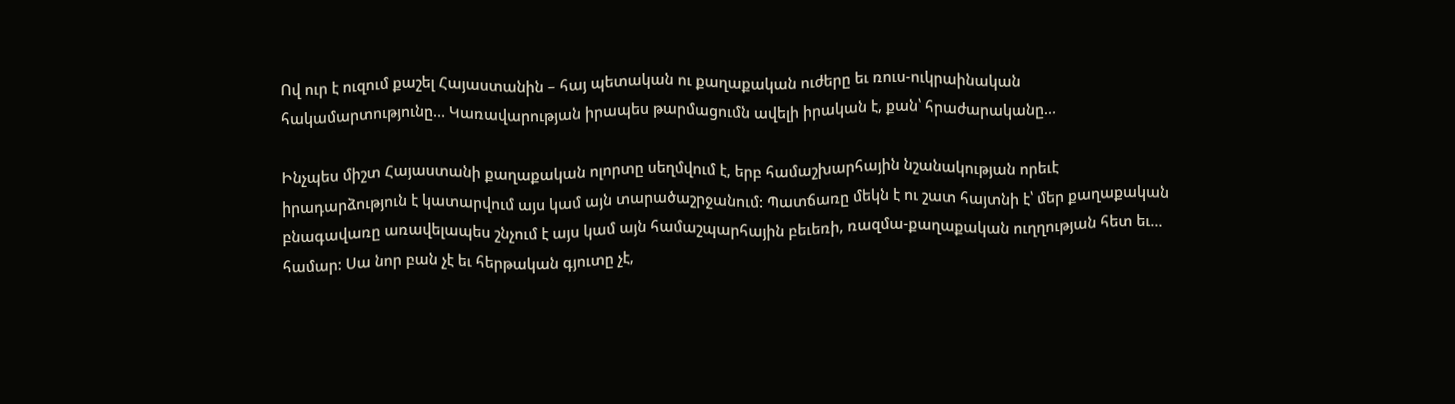Ով ուր է ուզում քաշել Հայաստանին – հայ պետական ու քաղաքական ուժերը եւ ռուս-ուկրաինական հակամարտությունը… Կառավարության իրապես թարմացումն ավելի իրական է, քան՝ հրաժարականը…

Ինչպես միշտ Հայաստանի քաղաքական ոլորտը սեղմվում է, երբ համաշխարհային նշանակության որեւէ իրադարձություն է կատարվում այս կամ այն տարածաշրջանում: Պատճառը մեկն է ու շատ հայտնի է՝ մեր քաղաքական բնագավառը առավելապես շնչում է այս կամ այն համաշպարհային բեւեռի, ռազմա-քաղաքական ուղղության հետ եւ… համար: Սա նոր բան չէ եւ հերթական գյուտը չէ,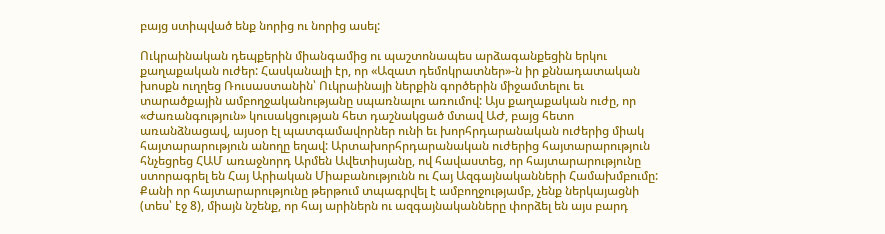բայց ստիպված ենք նորից ու նորից ասել:

Ուկրաինական դեպքերին միանգամից ու պաշտոնապես արձագանքեցին երկու քաղաքական ուժեր: Հասկանալի էր, որ «Ազատ դեմոկրատներ»-ն իր քննադատական խոսքն ուղղեց Ռուսաստանին՝ Ուկրաինայի ներքին գործերին միջամտելու եւ տարածքային ամբողջականությանը սպառնալու առումով: Այս քաղաքական ուժը, որ «Ժառանգություն» կուսակցության հետ դաշնակցած մտավ ԱԺ, բայց հետո առանձնացավ, այսօր էլ պատգամավորներ ունի եւ խորհրդարանական ուժերից միակ հայտարարություն անողը եղավ: Արտախորհրդարանական ուժերից հայտարարություն հնչեցրեց ՀԱՄ առաջնորդ Արմեն Ավետիսյանը, ով հավաստեց, որ հայտարարությունը ստորագրել են Հայ Արիական Միաբանությունն ու Հայ Ազգայնականների Համախմբումը: Քանի որ հայտարարությունը թերթում տպագրվել է ամբողջությամբ, չենք ներկայացնի (տես՝ էջ 8), միայն նշենք, որ հայ արիներն ու ազգայնականները փորձել են այս բարդ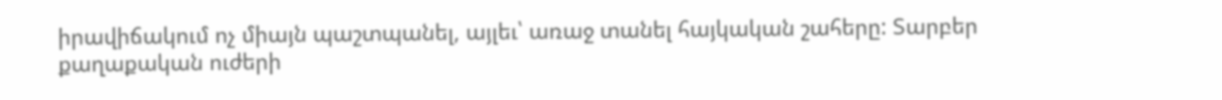իրավիճակում ոչ միայն պաշտպանել, այլեւ՝ առաջ տանել հայկական շահերը: Տարբեր քաղաքական ուժերի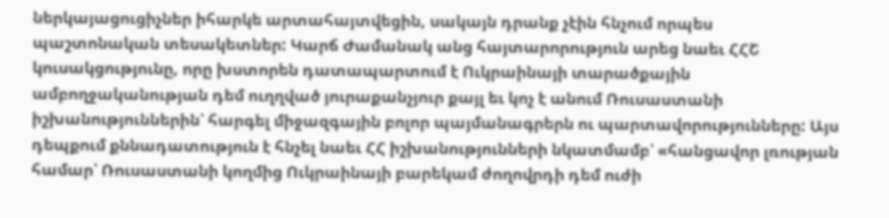ներկայացուցիչներ իհարկե արտահայտվեցին, սակայն դրանք չէին հնչում որպես պաշտոնական տեսակետներ: Կարճ Ժամանակ անց հայտարորություն արեց նաեւ ՀՀՇ կուսակցությունը, որը խստորեն դատապարտում է Ուկրաինայի տարածքային ամբողջականության դեմ ուղղված յուրաքանչյուր քայլ եւ կոչ է անում Ռուսաստանի իշխանություններին՝ հարգել միջազգային բոլոր պայմանագրերն ու պարտավորությունները: Այս դեպքում քննադատություն է հնչել նաեւ ՀՀ իշխանությունների նկատմամբ՝ «հանցավոր լռության համար՝ Ռուսաստանի կողմից Ուկրաինայի բարեկամ ժողովրդի դեմ ուժի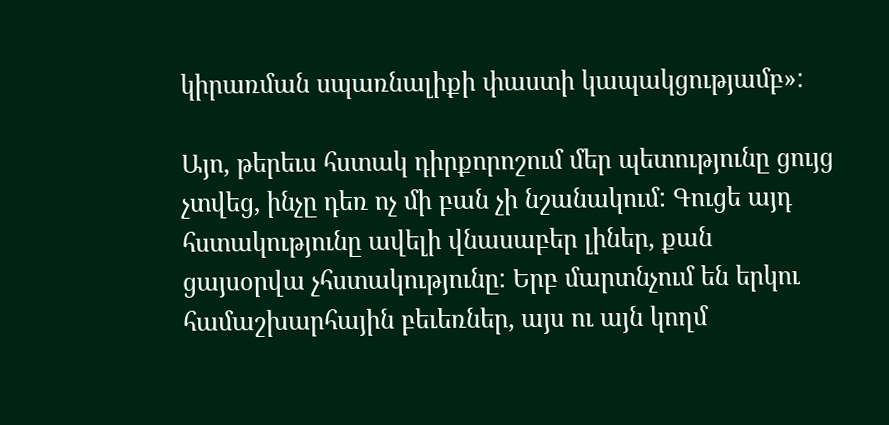կիրառման սպառնալիքի փաստի կապակցությամբ»:

Այո, թերեւս հստակ դիրքորոշում մեր պետությունը ցույց չտվեց, ինչը դեռ ոչ մի բան չի նշանակում: Գուցե այդ հստակությունը ավելի վնասաբեր լիներ, քան ցայսօրվա չհստակությունը: Երբ մարտնչում են երկու համաշխարհային բեւեռներ, այս ու այն կողմ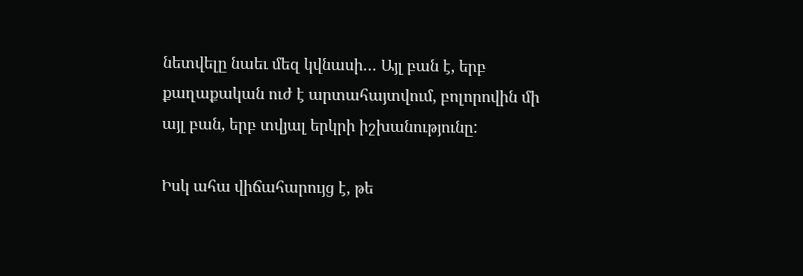նետվելը նաեւ մեզ կվնասի… Այլ բան է, երբ քաղաքական ուժ է արտահայտվում, բոլորովին մի այլ բան, երբ տվյալ երկրի իշխանությունը:

Իսկ ահա վիճահարույց է, թե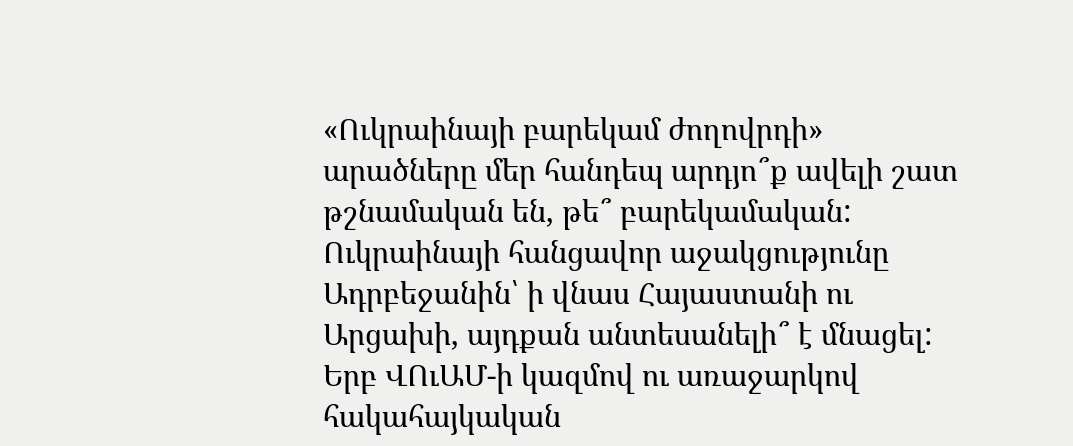«Ուկրաինայի բարեկամ ժողովրդի» արածները մեր հանդեպ արդյո՞ք ավելի շատ թշնամական են, թե՞ բարեկամական: Ուկրաինայի հանցավոր աջակցությունը Ադրբեջանին՝ ի վնաս Հայաստանի ու Արցախի, այդքան անտեսանելի՞ է մնացել: Երբ ՎՈւԱՄ-ի կազմով ու առաջարկով հակահայկական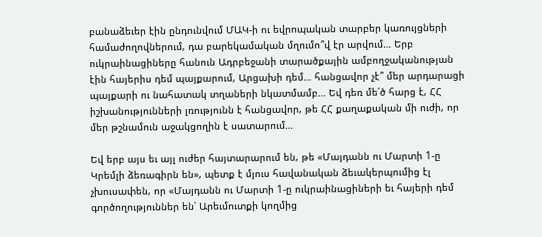բանաձեւեր էին ընդունվում ՄԱԿ-ի ու եվրոպական տարբեր կառույցների համաժողովներում, դա բարեկամական մղումո՞վ էր արվում… Երբ ուկրաինացիները հանուն Ադրբեջանի տարածքային ամբողջականության էին հայերիս դեմ պայքարում, Արցախի դեմ… հանցավոր չէ՞ մեր արդարացի պայքարի ու նահատակ տղաների նկատմամբ… Եվ դեռ մե՛ծ հարց է, ՀՀ իշխանությունների լռությունն է հանցավոր, թե ՀՀ քաղաքական մի ուժի, որ մեր թշնամուն աջակցողին է սատարում…

Եվ երբ այս եւ այլ ուժեր հայտարարում են, թե «Մայդանն ու Մարտի 1-ը Կրեմլի ձեռագիրն են», պետք է մյուս հավանական ձեւակերպումից էլ չխուսափեն, որ «Մայդանն ու Մարտի 1-ը ուկրաինացիների եւ հայերի դեմ գործողություններ են՝ Արեւմուտքի կողմից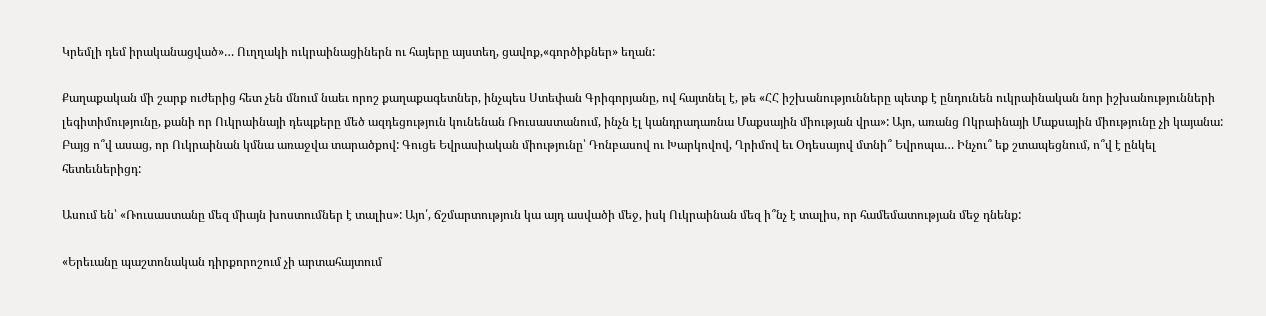Կրեմլի դեմ իրականացված»… Ուղղակի ուկրաինացիներն ու հայերը այստեղ, ցավոք,«գործիքներ» եղան:

Քաղաքական մի շարք ուժերից հետ չեն մնում նաեւ որոշ քաղաքագետներ, ինչպես Ստեփան Գրիգորյանը, ով հայտնել է, թե «ՀՀ իշխանությունները պետք է ընդունեն ուկրաինական նոր իշխանությունների լեգիտիմությունը, քանի որ Ուկրաինայի դեպքերը մեծ ազդեցություն կունենան Ռուսաստանում, ինչն էլ կանդրադառնա Մաքսային միության վրա»: Այո, առանց Ոկրաինայի Մաքսային միությունը չի կայանա: Բայց ո՞վ ասաց, որ Ուկրաինան կմնա առաջվա տարածքով: Գուցե Եվրասիական միությունը՝ Դոնբասով ու Խարկովով, Ղրիմով եւ Օդեսայով մտնի՞ Եվրոպա… Ինչու՞ եք շտապեցնում, ո՞վ է ընկել հետեւներիցդ:

Ասում են՝ «Ռուսաստանը մեզ միայն խոստումներ է տալիս»: Այո՛, ճշմարտություն կա այդ ասվածի մեջ, իսկ Ուկրաինան մեզ ի՞նչ է տալիս, որ համեմատության մեջ դնենք:

«Երեւանը պաշտոնական դիրքորոշում չի արտահայտում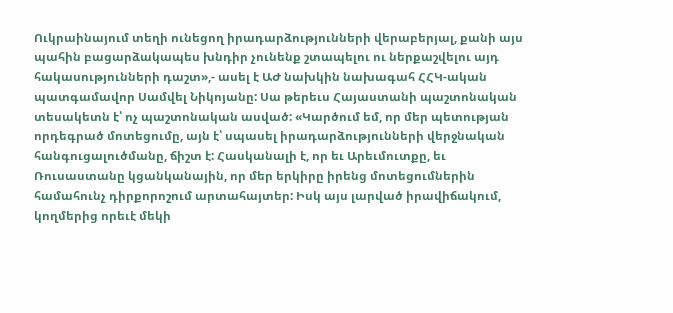Ուկրաինայում տեղի ունեցող իրադարձությունների վերաբերյալ, քանի այս պահին բացարձակապես խնդիր չունենք շտապելու ու ներքաշվելու այդ հակասությունների դաշտ»,- ասել է ԱԺ նախկին նախագահ ՀՀԿ-ական պատգամավոր Սամվել Նիկոյանը: Սա թերեւս Հայաստանի պաշտոնական տեսակետն է՝ ոչ պաշտոնական ասված: «Կարծում եմ, որ մեր պետության որդեգրած մոտեցումը, այն է՝ սպասել իրադարձությունների վերջնական հանգուցալուծմանը, ճիշտ է: Հասկանալի է, որ եւ Արեւմուտքը, եւ Ռուսաստանը կցանկանային, որ մեր երկիրը իրենց մոտեցումներին համահունչ դիրքորոշում արտահայտեր: Իսկ այս լարված իրավիճակում, կողմերից որեւէ մեկի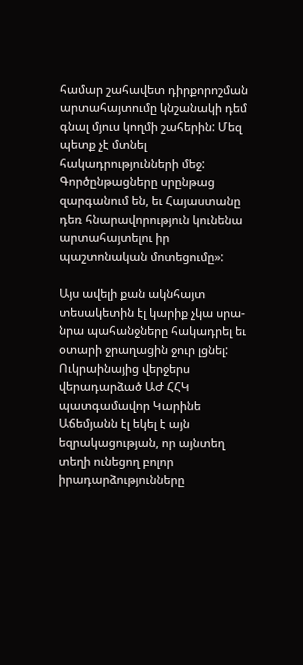համար շահավետ դիրքորոշման արտահայտումը կնշանակի դեմ գնալ մյուս կողմի շահերին: Մեզ պետք չէ մտնել հակադրությունների մեջ: Գործընթացները սրընթաց զարգանում են, եւ Հայաստանը դեռ հնարավորություն կունենա արտահայտելու իր պաշտոնական մոտեցումը»:

Այս ավելի քան ակնհայտ տեսակետին էլ կարիք չկա սրա-նրա պահանջները հակադրել եւ օտարի ջրաղացին ջուր լցնել: Ուկրաինայից վերջերս վերադարձած ԱԺ ՀՀԿ պատգամավոր Կարինե Աճեմյանն էլ եկել է այն եզրակացության, որ այնտեղ տեղի ունեցող բոլոր իրադարձությունները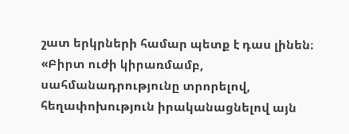շատ երկրների համար պետք է դաս լինեն։ «Բիրտ ուժի կիրառմամբ, սահմանադրությունը տրորելով, հեղափոխություն իրականացնելով այն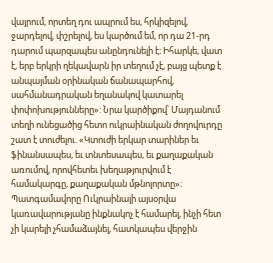վայրում, որտեղ դու ապրում ես, հրկիզելով, ջարդելով, փշրելով, ես կարծում եմ, որ դա 21-րդ դարում պարզապես անընդունելի է։ Իհարկե, վատ է, երբ երկրի ղեկավարն իր տեղում չէ, բայց պետք է անպայման օրինական ճանապարհով, սահմանադրական եղանակով կատարել փոփոխությունները»: Նրա կարծիքով՝ Մայդանում տեղի ունեցածից հետո ուկրաինական ժողովուրդը շատ է տուժելու. «Կտուժի երկար տարիներ եւ ֆինանսապես, եւ տնտեսապես, եւ քաղաքական առումով, որովհետեւ խեղաթյուրվում է համակարգը, քաղաքական մթնոլորտը»։ Պատգամավորը Ուկրաինայի այսօրվա կառավարությանը ինքնակոչ է համարել, ինչի հետ չի կարելի չհամաձայնել, հատկապես վերջին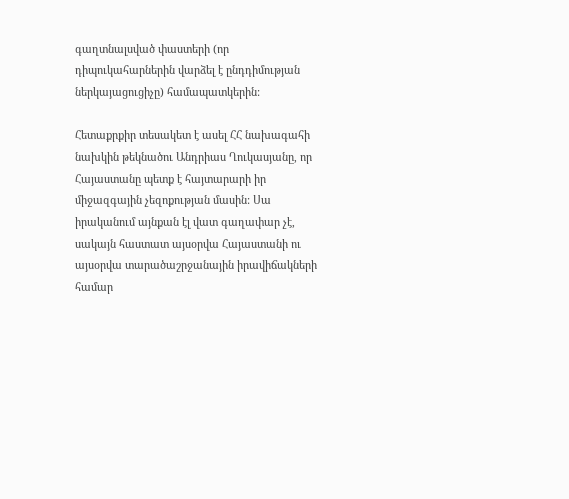գաղտնալսված փաստերի (որ դիպուկահարներին վարձել է ընդդիմության ներկայացուցիչը) համապատկերին:

Հետաքրքիր տեսակետ է ասել ՀՀ նախագահի նախկին թեկնածու Անդրիաս Ղուկասյանը, որ Հայաստանը պետք է հայտարարի իր միջազգային չեզոքության մասին: Սա իրականում այնքան էլ վատ գաղափար չէ, սակայն հաստատ այսօրվա Հայաստանի ու այսօրվա տարածաշրջանային իրավիճակների համար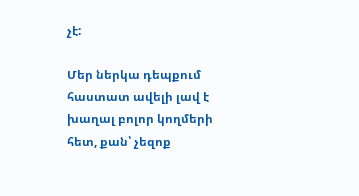չէ:

Մեր ներկա դեպքում հաստատ ավելի լավ է խաղալ բոլոր կողմերի հետ, քան՝ չեզոք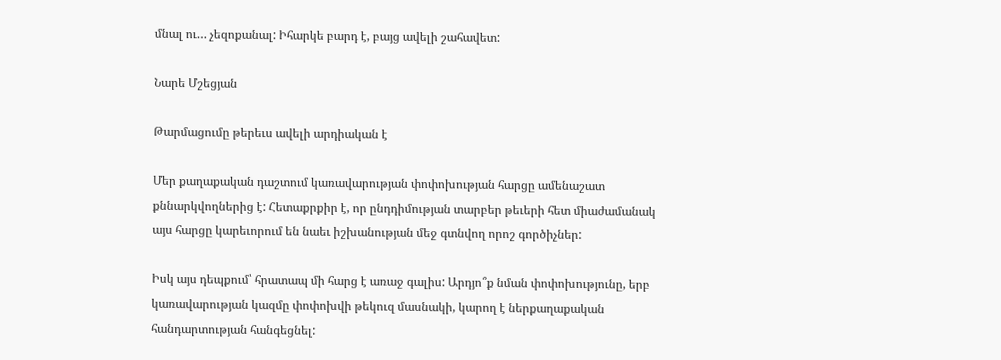մնալ ու… չեզոքանալ: Իհարկե բարդ է, բայց ավելի շահավետ:

Նարե Մշեցյան

Թարմացումը թերեւս ավելի արդիական է

Մեր քաղաքական դաշտում կառավարության փոփոխության հարցը ամենաշատ քննարկվողներից է: Հետաքրքիր է, որ ընդդիմության տարբեր թեւերի հետ միաժամանակ այս հարցը կարեւորում են նաեւ իշխանության մեջ գտնվող որոշ գործիչներ:

Իսկ այս դեպքում՝ հրատապ մի հարց է առաջ գալիս: Արդյո՞ք նման փոփոխությունը, երբ կառավարության կազմը փոփոխվի թեկուզ մասնակի, կարող է ներքաղաքական հանդարտության հանգեցնել: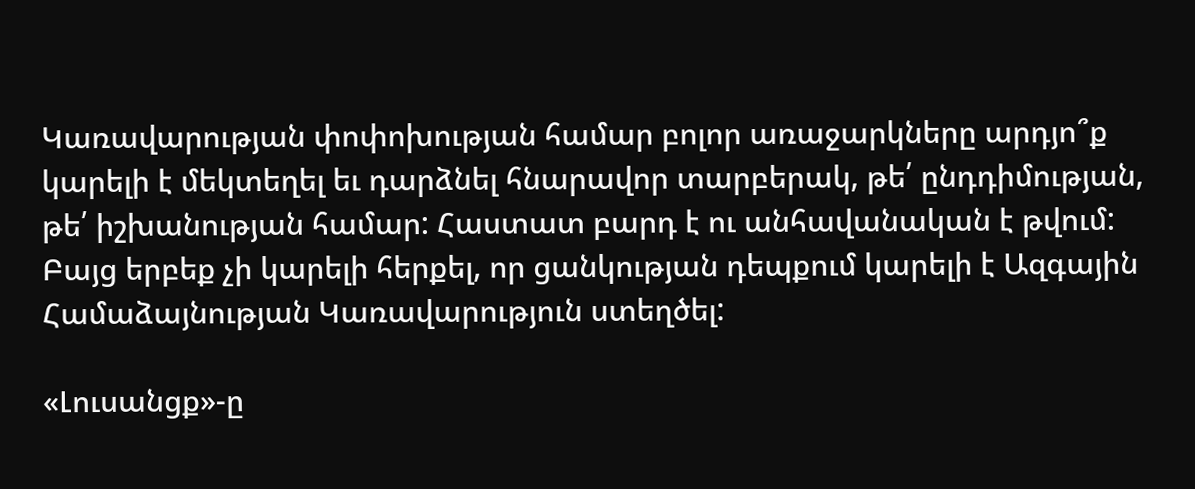Կառավարության փոփոխության համար բոլոր առաջարկները արդյո՞ք կարելի է մեկտեղել եւ դարձնել հնարավոր տարբերակ, թե՛ ընդդիմության, թե՛ իշխանության համար: Հաստատ բարդ է ու անհավանական է թվում: Բայց երբեք չի կարելի հերքել, որ ցանկության դեպքում կարելի է Ազգային Համաձայնության Կառավարություն ստեղծել:

«Լուսանցք»-ը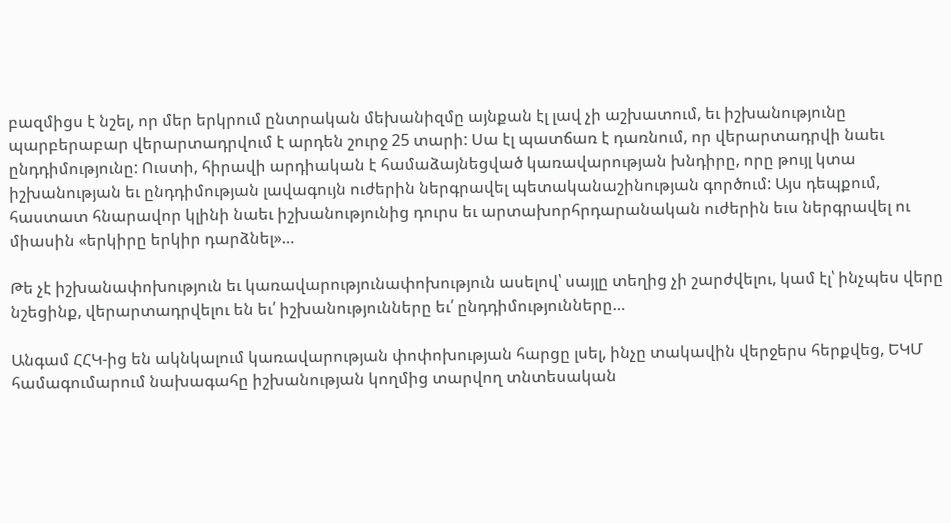բազմիցս է նշել, որ մեր երկրում ընտրական մեխանիզմը այնքան էլ լավ չի աշխատում, եւ իշխանությունը պարբերաբար վերարտադրվում է արդեն շուրջ 25 տարի: Սա էլ պատճառ է դառնում, որ վերարտադրվի նաեւ ընդդիմությունը: Ուստի, հիրավի արդիական է համաձայնեցված կառավարության խնդիրը, որը թույլ կտա իշխանության եւ ընդդիմության լավագույն ուժերին ներգրավել պետականաշինության գործում: Այս դեպքում, հաստատ հնարավոր կլինի նաեւ իշխանությունից դուրս եւ արտախորհրդարանական ուժերին եւս ներգրավել ու միասին «երկիրը երկիր դարձնել»…

Թե չէ իշխանափոխություն եւ կառավարությունափոխություն ասելով՝ սայլը տեղից չի շարժվելու, կամ էլ՝ ինչպես վերը նշեցինք, վերարտադրվելու են եւ՛ իշխանությունները եւ՛ ընդդիմությունները…

Անգամ ՀՀԿ-ից են ակնկալում կառավարության փոփոխության հարցը լսել, ինչը տակավին վերջերս հերքվեց, ԵԿՄ համագումարում նախագահը իշխանության կողմից տարվող տնտեսական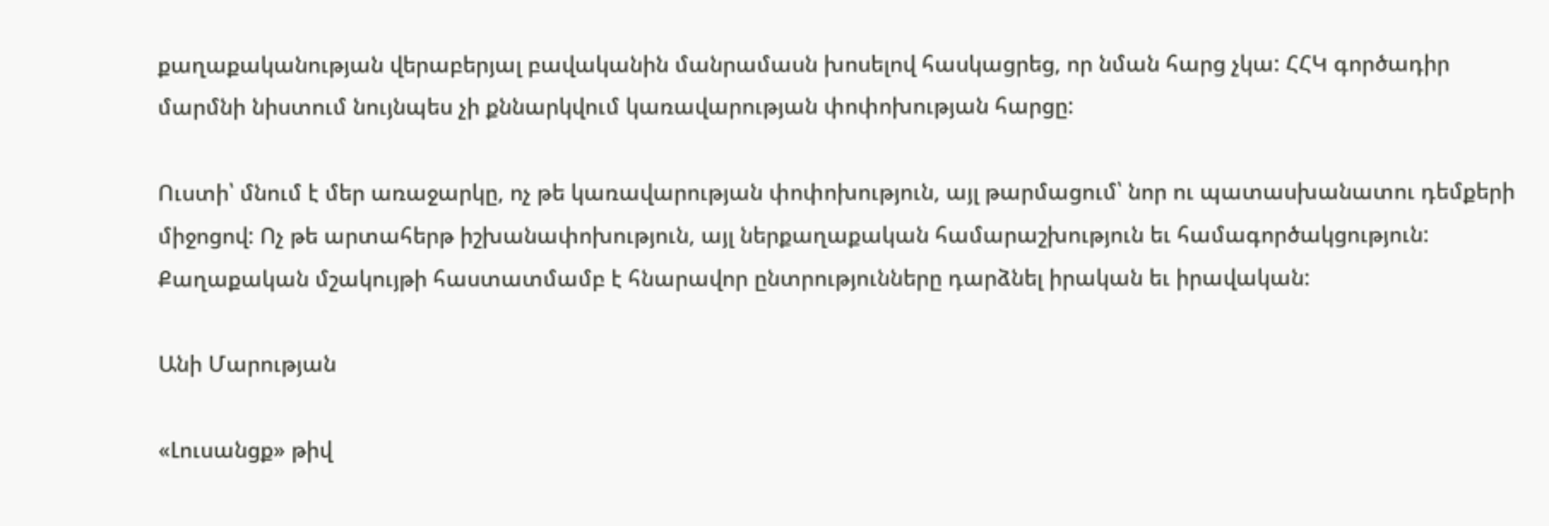քաղաքականության վերաբերյալ բավականին մանրամասն խոսելով հասկացրեց, որ նման հարց չկա: ՀՀԿ գործադիր մարմնի նիստում նույնպես չի քննարկվում կառավարության փոփոխության հարցը:

Ուստի՝ մնում է մեր առաջարկը, ոչ թե կառավարության փոփոխություն, այլ թարմացում՝ նոր ու պատասխանատու դեմքերի միջոցով: Ոչ թե արտահերթ իշխանափոխություն, այլ ներքաղաքական համարաշխություն եւ համագործակցություն: Քաղաքական մշակույթի հաստատմամբ է հնարավոր ընտրությունները դարձնել իրական եւ իրավական:

Անի Մարության

«Լուսանցք» թիվ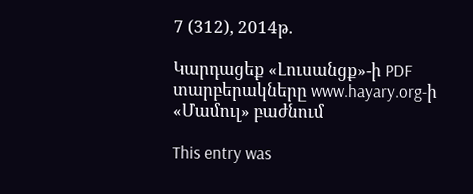7 (312), 2014թ.

Կարդացեք «Լուսանցք»-ի PDF տարբերակները www.hayary.org-ի «Մամուլ» բաժնում

This entry was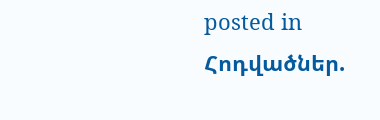posted in Հոդվածներ.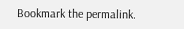Bookmark the permalink.